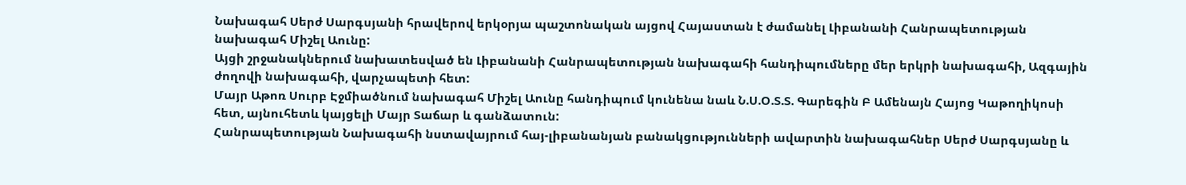Նախագահ Սերժ Սարգսյանի հրավերով երկօրյա պաշտոնական այցով Հայաստան է ժամանել Լիբանանի Հանրապետության նախագահ Միշել Աունը:
Այցի շրջանակներում նախատեսված են Լիբանանի Հանրապետության նախագահի հանդիպումները մեր երկրի նախագահի, Ազգային ժողովի նախագահի, վարչապետի հետ:
Մայր Աթոռ Սուրբ Էջմիածնում նախագահ Միշել Աունը հանդիպում կունենա նաև Ն.Ս.Օ.Տ.Տ. Գարեգին Բ Ամենայն Հայոց Կաթողիկոսի հետ, այնուհետև կայցելի Մայր Տաճար և գանձատուն:
Հանրապետության Նախագահի նստավայրում հայ-լիբանանյան բանակցությունների ավարտին նախագահներ Սերժ Սարգսյանը և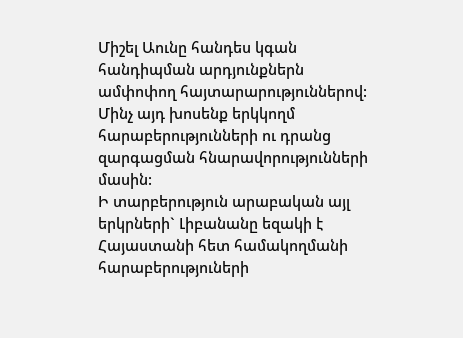Միշել Աունը հանդես կգան հանդիպման արդյունքներն ամփոփող հայտարարություններով: Մինչ այդ խոսենք երկկողմ հարաբերությունների ու դրանց զարգացման հնարավորությունների մասին:
Ի տարբերություն արաբական այլ երկրների` Լիբանանը եզակի է Հայաստանի հետ համակողմանի հարաբերություների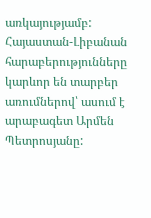առկայությամբ: Հայաստան-Լիբանան հարաբերությունները կարևոր են տարբեր առումներով՝ ասում է արաբագետ Արմեն Պետրոսյանը: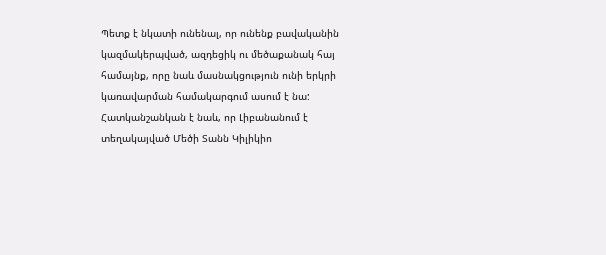Պետք է նկատի ունենալ, որ ունենք բավականին կազմակերպված, ազդեցիկ ու մեծաքանակ հայ համայնք, որը նաև մասնակցություն ունի երկրի կառավարման համակարգում ասում է նա: Հատկանշանկան է նաև, որ Լիբանանում է տեղակայված Մեծի Տանն Կիլիկիո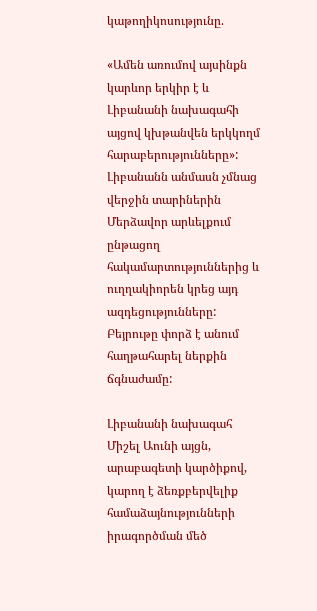կաթողիկոսությունը.

«Ամեն առումով այսինքն կարևոր երկիր է և Լիբանանի նախագահի այցով կխթանվեն երկկողմ հարաբերությունները»:
Լիբանանն անմասն չմնաց վերջին տարիներին Մերձավոր արևելքում ընթացող հակամարտություններից և ուղղակիորեն կրեց այդ ազդեցությունները: Բեյրութը փորձ է անում հաղթահարել ներքին ճգնաժամը:

Լիբանանի նախագահ Միշել Աունի այցն, արաբագետի կարծիքով, կարող է ձեռքբերվելիք համաձայնությունների իրագործման մեծ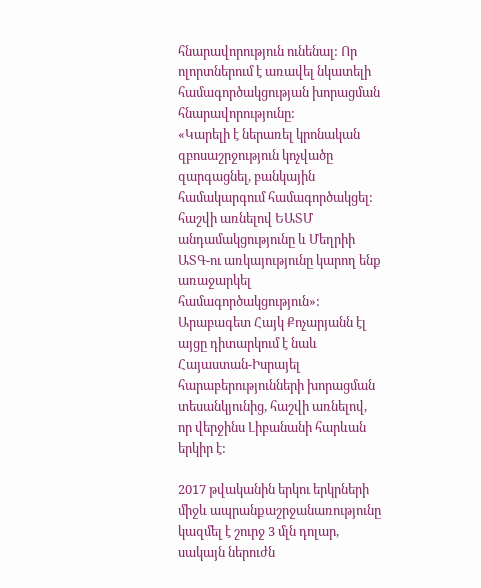հնարավորություն ունենալ: Որ ոլորտներում է առավել նկատելի համագործակցության խորացման հնարավորությունը:
«Կարելի է ներառել կրոնական զբոսաշրջություն կոչվածը զարգացնել, բանկային համակարգում համագործակցել: հաշվի առնելով ԵԱՏՄ անդամակցությունը և Մեղրիի ԱՏԳ-ու առկայությունը կարող ենք առաջարկել համագործակցություն»:
Արաբագետ Հայկ Քոչարյանն էլ այցը դիտարկում է նաև Հայաստան-Իսրայել հարաբերությունների խորացման տեսանկյունից, հաշվի առնելով, որ վերջինս Լիբանանի հարևան երկիր է:

2017 թվականին երկու երկրների միջև ապրանքաշրջանառությունը կազմել է շուրջ 3 մլն դոլար, սակայն ներուժն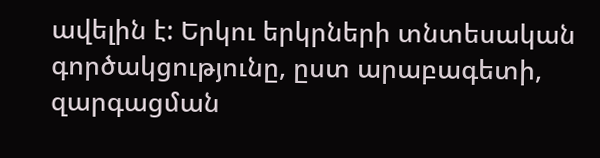ավելին է: Երկու երկրների տնտեսական գործակցությունը, ըստ արաբագետի, զարգացման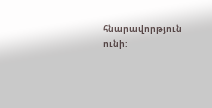հնարավորթյուն ունի: